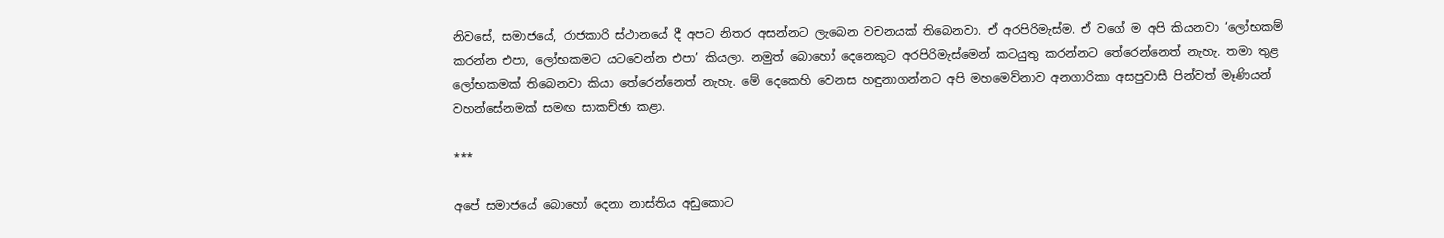නිවසේ, සමාජයේ, රාජකාරි ස්ථානයේ දී අපට නිතර අසන්නට ලැබෙන වචනයක් තිබෙනවා. ඒ අරපිරිමැස්ම. ඒ වගේ ම අපි කියනවා ‘ලෝභකම් කරන්න එපා, ලෝභකමට යටවෙන්න එපා’ කියලා. නමුත් බොහෝ දෙනෙකුට අරපිරිමැස්මෙන් කටයුතු කරන්නට තේරෙන්නෙත් නැහැ. තමා තුළ ලෝභකමක් තිබෙනවා කියා තේරෙන්නෙත් නැහැ. මේ දෙකෙහි වෙනස හඳුනාගන්නට අපි මහමෙව්නාව අනගාරිකා අසපුවාසී පින්වත් මෑණියන් වහන්සේනමක් සමඟ සාකච්ඡා කළා.

***

අපේ සමාජයේ බොහෝ දෙනා නාස්තිය අඩුකොට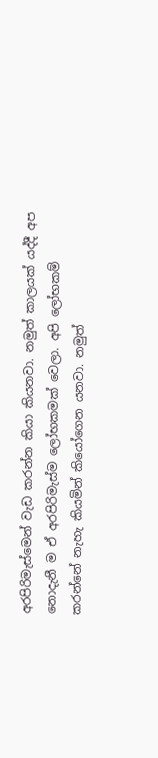අරපිරිමැස්මෙන් වැඩ කරන්න කියා කියනවා. නමුත් කාලයක් යද්දී අප නොදැනී ම ඒ අරපිරිමැස්ම ලෝභකමක් වෙලා. අපි ලෝභකම් කරන්නේ නැහැ කියමින් කියෝගෙන යනවා. නමුත්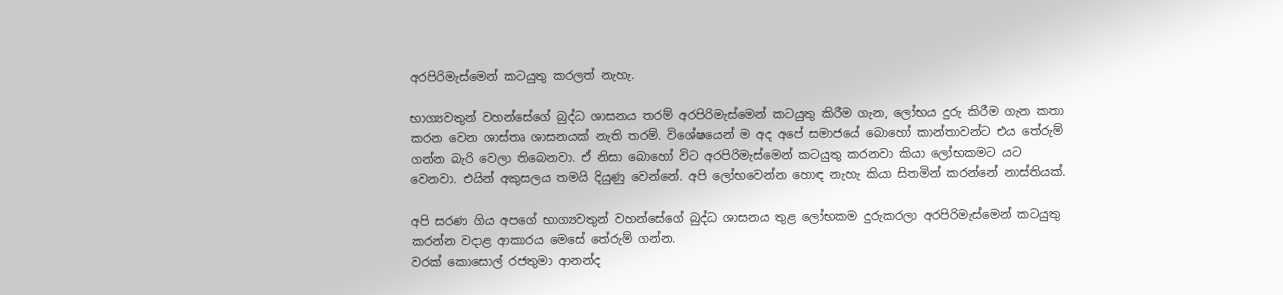අරපිරිමැස්මෙන් කටයුතු කරලත් නැහැ.

භාග්‍යවතුන් වහන්සේගේ බුද්ධ ශාසනය තරම් අරපිරිමැස්මෙන් කටයුතු කිරීම ගැන, ලෝභය දුරු කිරීම ගැන කතා කරන වෙන ශාස්තෘ ශාසනයක් නැති තරම්. විශේෂයෙන් ම අද අපේ සමාජයේ බොහෝ කාන්තාවන්ට එය තේරුම් ගන්න බැරි වෙලා තිබෙනවා. ඒ නිසා බොහෝ විට අරපිරිමැස්මෙන් කටයුතු කරනවා කියා ලෝභකමට යට වෙනවා. එයින් අකුසලය තමයි දියුණු වෙන්නේ. අපි ලෝභවෙන්න හොඳ නැහැ කියා සිතමින් කරන්නේ නාස්තියක්.

අපි සරණ ගිය අපගේ භාග්‍යවතුන් වහන්සේගේ බුද්ධ ශාසනය තුළ ලෝභකම දුරුකරලා අරපිරිමැස්මෙන් කටයුතු කරන්න වදාළ ආකාරය මෙසේ තේරුම් ගන්න.
වරක් කොසොල් රජතුමා ආනන්ද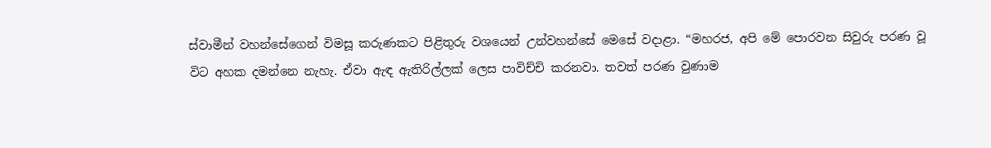ස්වාමීන් වහන්සේගෙන් විමසූ කරුණකට පිළිතුරු වශයෙන් උන්වහන්සේ මෙසේ වදාළා. “මහරජ, අපි මේ පොරවන සිවුරු පරණ වූ විට අහක දමන්නෙ නැහැ. ඒවා ඇඳ ඇතිරිල්ලක් ලෙස පාවිච්චි කරනවා. තවත් පරණ වුණාම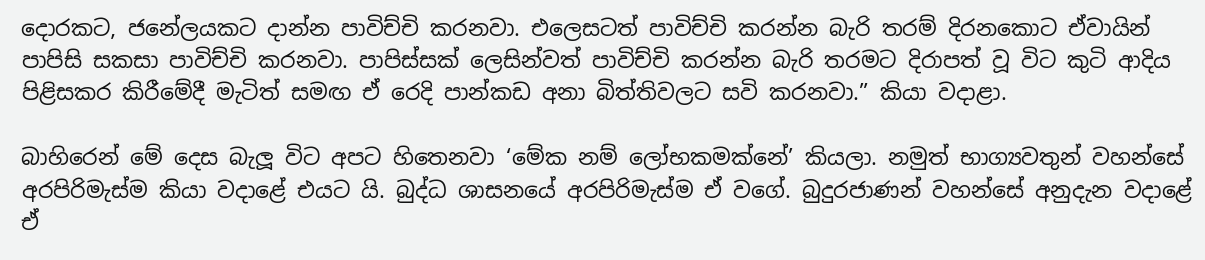දොරකට, ජනේලයකට දාන්න පාවිච්චි කරනවා. එලෙසටත් පාවිච්චි කරන්න බැරි තරම් දිරනකොට ඒවායින් පාපිසි සකසා පාවිච්චි කරනවා. පාපිස්සක් ලෙසින්වත් පාවිච්චි කරන්න බැරි තරමට දිරාපත් වූ විට කුටි ආදිය පිළිසකර කිරීමේදී මැටිත් සමඟ ඒ රෙදි පාන්කඩ අනා බිත්තිවලට සවි කරනවා.” කියා වදාළා.

බාහිරෙන් මේ දෙස බැලූ විට අපට හිතෙනවා ‘මේක නම් ලෝභකමක්නේ’ කියලා. නමුත් භාග්‍යවතුන් වහන්සේ අරපිරිමැස්ම කියා වදාළේ එයට යි. බුද්ධ ශාසනයේ අරපිරිමැස්ම ඒ වගේ. බුදුරජාණන් වහන්සේ අනුදැන වදාළේ ඒ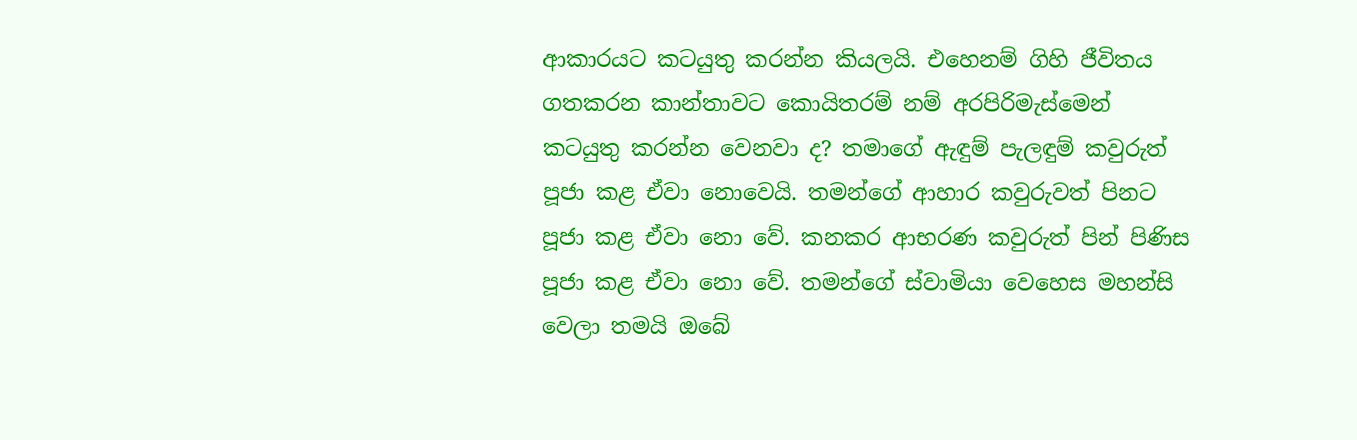ආකාරයට කටයුතු කරන්න කියලයි. එහෙනම් ගිහි ජීවිතය ගතකරන කාන්තාවට කොයිතරම් නම් අරපිරිමැස්මෙන් කටයුතු කරන්න වෙනවා ද? තමාගේ ඇඳුම් පැලඳුම් කවුරුත් පූජා කළ ඒවා නොවෙයි. තමන්ගේ ආහාර කවුරුවත් පිනට පූජා කළ ඒවා නො වේ. කනකර ආභරණ කවුරුත් පින් පිණිස පූජා කළ ඒවා නො වේ. තමන්ගේ ස්වාමියා වෙහෙස මහන්සි වෙලා තමයි ඔබේ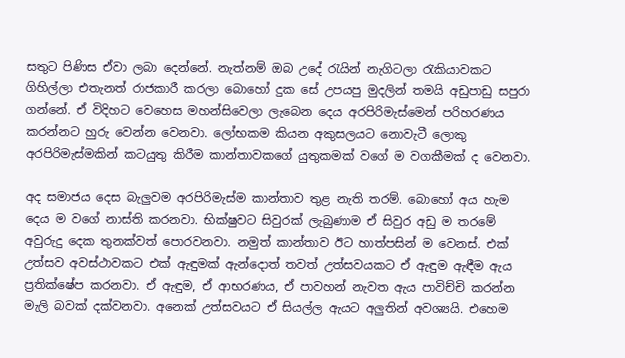සතුට පිණිස ඒවා ලබා දෙන්නේ. නැත්නම් ඔබ උදේ රැයින් නැගිටලා රැකියාවකට ගිහිල්ලා එතැනත් රාජකාරී කරලා බොහෝ දුක සේ උපයපු මුදලින් තමයි අඩුපාඩු සපුරා ගන්නේ. ඒ විදිහට වෙහෙස මහන්සිවෙලා ලැබෙන දෙය අරපිරිමැස්මෙන් පරිහරණය කරන්නට හුරු වෙන්න වෙනවා. ලෝභකම කියන අකුසලයට නොවැටී ලොකු අරපිරිමැස්මකින් කටයුතු කිරීම කාන්තාවකගේ යුතුකමක් වගේ ම වගකීමක් ද වෙනවා.

අද සමාජය දෙස බැලුවම අරපිරිමැස්ම කාන්තාව තුළ නැති තරම්. බොහෝ අය හැම දෙය ම වගේ නාස්ති කරනවා. භික්ෂුවට සිවුරක් ලැබුණාම ඒ සිවුර අඩු ම තරමේ අවුරුදු දෙක තුනක්වත් පොරවනවා. නමුත් කාන්තාව ඊට හාත්පසින් ම වෙනස්. එක් උත්සව අවස්ථාවකට එක් ඇඳුමක් ඇන්දොත් තවත් උත්සවයකට ඒ ඇඳුම ඇඳීම ඇය ප්‍රතික්ෂේප කරනවා. ඒ ඇඳුම, ඒ ආභරණය, ඒ පාවහන් නැවත ඇය පාවිච්චි කරන්න මැලි බවක් දක්වනවා. අනෙක් උත්සවයට ඒ සියල්ල ඇයට අලුතින් අවශ්‍යයි. එහෙම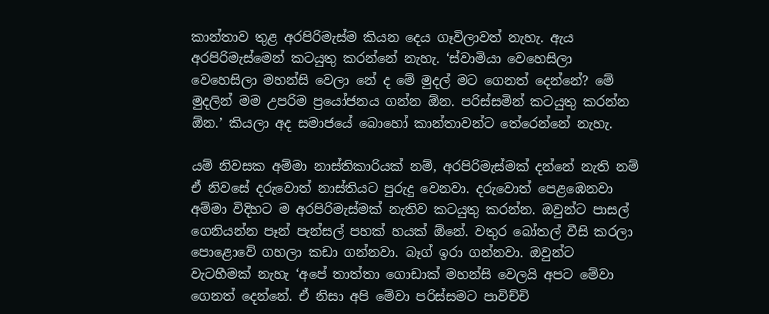කාන්තාව තුළ අරපිරිමැස්ම කියන දෙය ගෑවිලාවත් නැහැ. ඇය අරපිරිමැස්මෙන් කටයුතු කරන්නේ නැහැ. ‘ස්වාමියා වෙහෙසිලා වෙහෙසිලා මහන්සි වෙලා නේ ද මේ මුදල් මට ගෙනත් දෙන්නේ? මේ මුදලින් මම උපරිම ප්‍රයෝජනය ගන්න ඕන. පරිස්සමින් කටයුතු කරන්න ඕන.’ කියලා අද සමාජයේ බොහෝ කාන්තාවන්ට තේරෙන්නේ නැහැ.

යම් නිවසක අම්මා නාස්තිකාරියක් නම්, අරපිරිමැස්මක් දන්නේ නැති නම් ඒ නිවසේ දරුවොත් නාස්තියට පුරුදු වෙනවා. දරුවොත් පෙළඹෙනවා අම්මා විදිහට ම අරපිරිමැස්මක් නැතිව කටයුතු කරන්න. ඔවුන්ට පාසල් ගෙනියන්න පෑන් පැන්සල් පහක් හයක් ඕනේ. වතුර බෝතල් වීසි කරලා පොළොවේ ගහලා කඩා ගන්නවා. බෑග් ඉරා ගන්නවා. ඔවුන්ට වැටහීමක් නැහැ ‘අපේ තාත්තා ගොඩාක් මහන්සි වෙලයි අපට මේවා ගෙනත් දෙන්නේ. ඒ නිසා අපි මේවා පරිස්සමට පාවිච්චි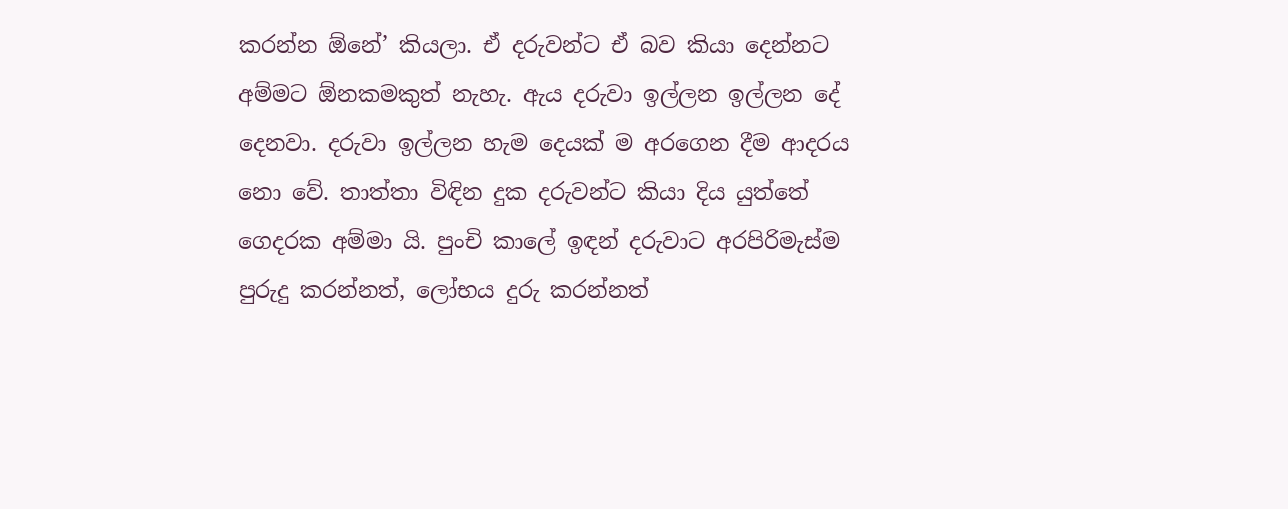කරන්න ඕනේ’ කියලා. ඒ දරුවන්ට ඒ බව කියා දෙන්නට අම්මට ඕනකමකුත් නැහැ. ඇය දරුවා ඉල්ලන ඉල්ලන දේ දෙනවා. දරුවා ඉල්ලන හැම දෙයක් ම අරගෙන දීම ආදරය නො වේ. තාත්තා විඳින දුක දරුවන්ට කියා දිය යුත්තේ ගෙදරක අම්මා යි. පුංචි කාලේ ඉඳන් දරුවාට අරපිරිමැස්ම පුරුදු කරන්නත්, ලෝභය දුරු කරන්නත්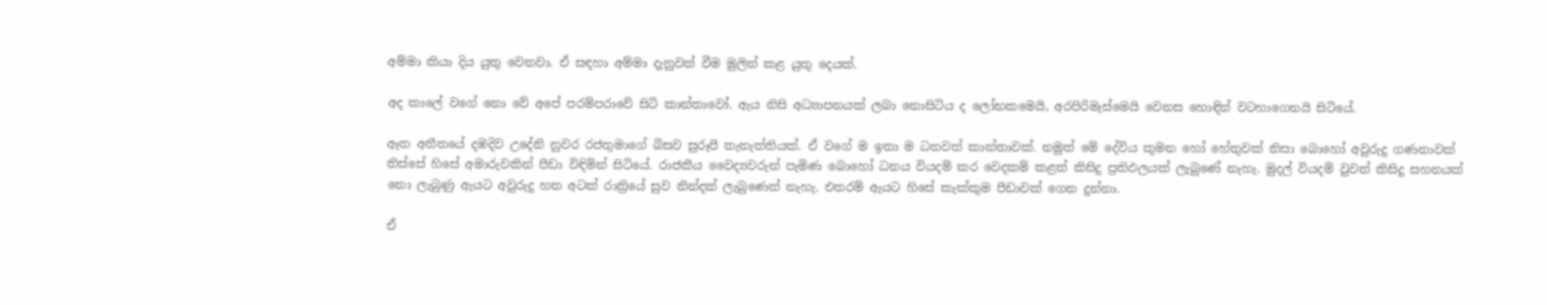අම්මා කියා දිය යුතු වෙනවා. ඒ සඳහා අම්මා දැනුවත් වීම මුලින් කළ යුතු දෙයක්.

අද කාලේ වගේ නො වේ අපේ පරම්පරාවේ සිටි කාන්තාවෝ. ඇය නිසි අධ්‍යාපනයක් ලබා නොසිටිය ද ලෝභකමෙයි, අරපිරිමැස්මෙයි වෙනස හොඳින් වටහාගෙනයි සිටියේ.

ඈත අතීතයේ දඹදිව උදේනි නුවර රජතුමාගේ බිසව සුරූපී තැනැත්තියක්. ඒ වගේ ම ඉතා ම ධනවත් කාන්තාවක්. නමුත් මේ දේවිය කුමන හෝ හේතුවක් නිසා බොහෝ අවුරුදු ගණනාවක් තිස්සේ හිසේ අමාරුවකින් පීඩා විඳිමින් සිටියේ. රාජකීය වෛද්‍යවරුන් පැමිණ බොහෝ ධනය වියදම් කර වෙදකම් කළත් කිසිදු ප්‍රතිඵලයක් ලැබුණේ නැහැ. මුදල් වියදම් වුවත් කිසිදු සහනයක් නො ලැබුණු ඇයට අවුරුදු හත අටක් රාත්‍රියේ සුව නින්දක් ලැබුණෙත් නැහැ. එතරම් ඇයට හිසේ කැක්කුම පීඩාවක් ගෙන දුන්නා.

ඒ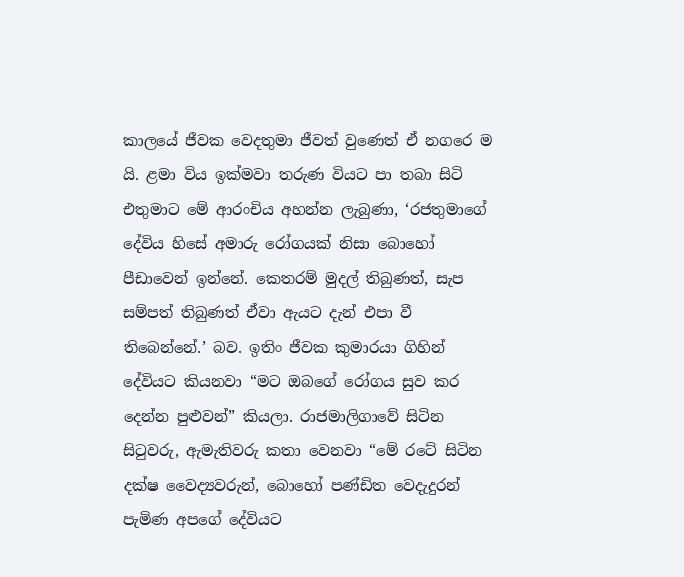කාලයේ ජීවක වෙදතුමා ජීවත් වුණෙත් ඒ නගරෙ ම යි. ළමා විය ඉක්මවා තරුණ වියට පා තබා සිටි එතුමාට මේ ආරංචිය අහන්න ලැබුණා, ‘රජතුමාගේ දේවිය හිසේ අමාරු රෝගයක් නිසා බොහෝ පීඩාවෙන් ඉන්නේ. කෙතරම් මුදල් තිබුණත්, සැප සම්පත් තිබුණත් ඒවා ඇයට දැන් එපා වී තිබෙන්නේ.’ බව. ඉතිං ජීවක කුමාරයා ගිහින් දේවියට කියනවා “මට ඔබගේ රෝගය සුව කර දෙන්න පුළුවන්” කියලා. රාජමාලිගාවේ සිටින සිටුවරු, ඇමැතිවරු කතා වෙනවා “මේ රටේ සිටින දක්ෂ වෛද්‍යවරුන්, බොහෝ පණ්ඩිත වෙදැදුරන් පැමිණ අපගේ දේවියට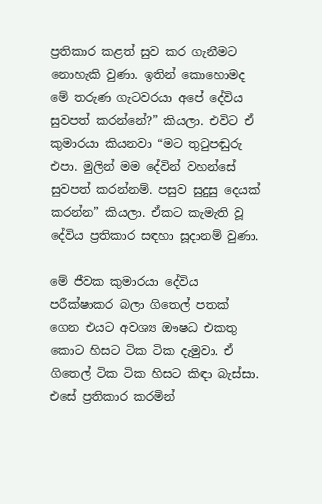ප්‍රතිකාර කළත් සුව කර ගැනීමට නොහැකි වුණා. ඉතින් කොහොමද මේ තරුණ ගැටවරයා අපේ දේවිය සුවපත් කරන්නේ?” කියලා. එවිට ඒ කුමාරයා කියනවා “මට තුටුපඬුරු එපා. මුලින් මම දේවින් වහන්සේ සුවපත් කරන්නම්. පසුව සුදුසු දෙයක් කරන්න” කියලා. ඒකට කැමැති වූ දේවිය ප්‍රතිකාර සඳහා සූදානම් වුණා.

මේ ජීවක කුමාරයා දේවිය පරීක්ෂාකර බලා ගිතෙල් පතක් ගෙන එයට අවශ්‍ය ඖෂධ එකතු කොට හිසට ටික ටික දැමුවා. ඒ ගිතෙල් ටික ටික හිසට කිඳා බැස්සා. එසේ ප්‍රතිකාර කරමින්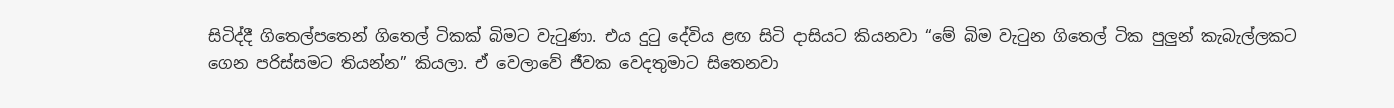සිටිද්දී ගිතෙල්පතෙන් ගිතෙල් ටිකක් බිමට වැටුණා. එය දුටු දේවිය ළඟ සිටි දාසියට කියනවා “මේ බිම වැටුන ගිතෙල් ටික පුලුන් කැබැල්ලකට ගෙන පරිස්සමට තියන්න” කියලා. ඒ වෙලාවේ ජීවක වෙදතුමාට සිතෙනවා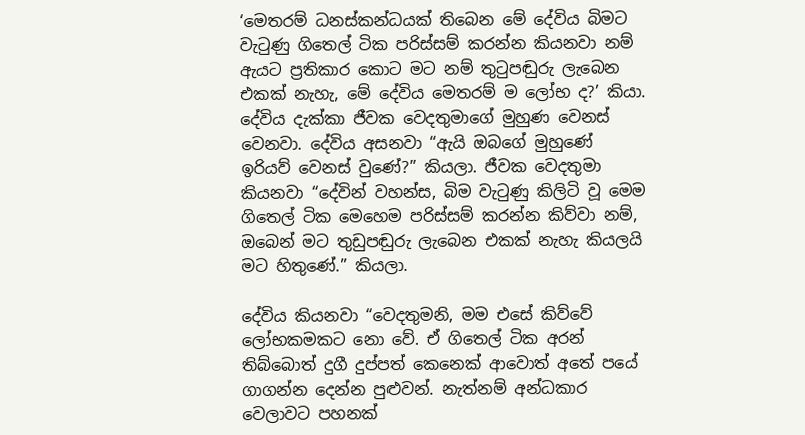‘මෙතරම් ධනස්කන්ධයක් තිබෙන මේ දේවිය බිමට වැටුණු ගිතෙල් ටික පරිස්සම් කරන්න කියනවා නම් ඇයට ප්‍රතිකාර කොට මට නම් තුටුපඬුරු ලැබෙන එකක් නැහැ, මේ දේවිය මෙතරම් ම ලෝභ ද?’ කියා. දේවිය දැක්කා ජීවක වෙදතුමාගේ මුහුණ වෙනස් වෙනවා. දේවිය අසනවා “ඇයි ඔබගේ මුහුණේ ඉරියව් වෙනස් වුණේ?” කියලා. ජීවක වෙදතුමා කියනවා “දේවින් වහන්ස, බිම වැටුණු කිලිටි වූ මෙම ගිතෙල් ටික මෙහෙම පරිස්සම් කරන්න කිව්වා නම්, ඔබෙන් මට තුඩුපඬුරු ලැබෙන එකක් නැහැ කියලයි මට හිතුණේ.” කියලා.

දේවිය කියනවා “වෙදතුමනි, මම එසේ කිව්වේ ලෝභකමකට නො වේ. ඒ ගිතෙල් ටික අරන් තිබ්බොත් දුගී දුප්පත් කෙනෙක් ආවොත් අතේ පයේ ගාගන්න දෙන්න පුළුවන්. නැත්නම් අන්ධකාර වෙලාවට පහනක්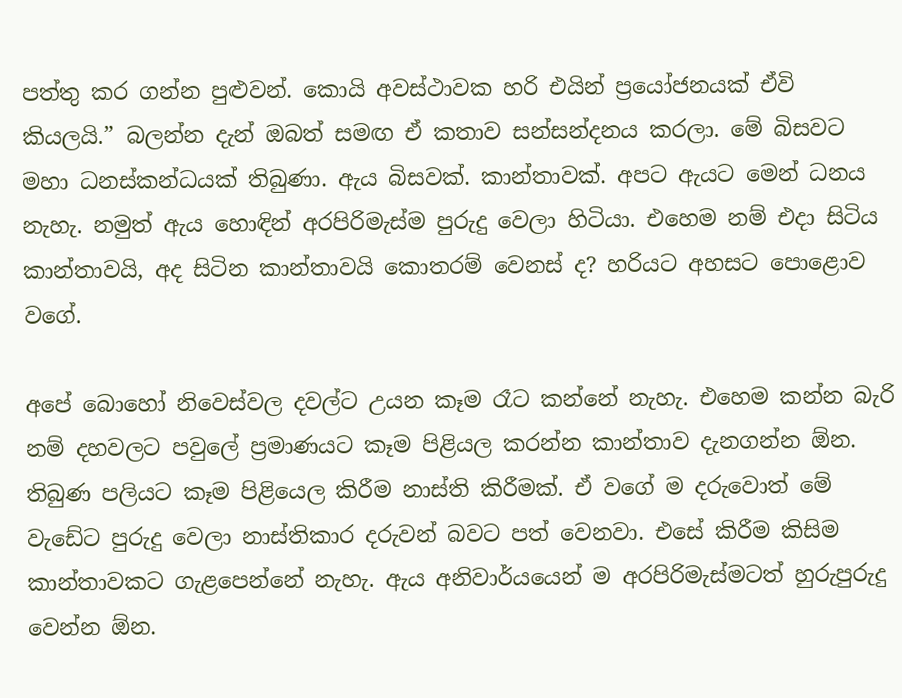පත්තු කර ගන්න පුළුවන්. කොයි අවස්ථාවක හරි එයින් ප්‍රයෝජනයක් ඒවි කියලයි.” බලන්න දැන් ඔබත් සමඟ ඒ කතාව සන්සන්දනය කරලා. මේ බිසවට මහා ධනස්කන්ධයක් තිබුණා. ඇය බිසවක්. කාන්තාවක්. අපට ඇයට මෙන් ධනය නැහැ. නමුත් ඇය හොඳින් අරපිරිමැස්ම පුරුදු වෙලා හිටියා. එහෙම නම් එදා සිටිය කාන්තාවයි, අද සිටින කාන්තාවයි කොතරම් වෙනස් ද? හරියට අහසට පොළොව වගේ.

අපේ බොහෝ නිවෙස්වල දවල්ට උයන කෑම රෑට කන්නේ නැහැ. එහෙම කන්න බැරි නම් දහවලට පවුලේ ප්‍රමාණයට කෑම පිළියල කරන්න කාන්තාව දැනගන්න ඕන. තිබුණ පලියට කෑම පිළියෙල කිරීම නාස්ති කිරීමක්. ඒ වගේ ම දරුවොත් මේ වැඩේට පුරුදු වෙලා නාස්තිකාර දරුවන් බවට පත් වෙනවා. එසේ කිරීම කිසිම කාන්තාවකට ගැළපෙන්නේ නැහැ. ඇය අනිවාර්යයෙන් ම අරපිරිමැස්මටත් හුරුපුරුදු වෙන්න ඕන.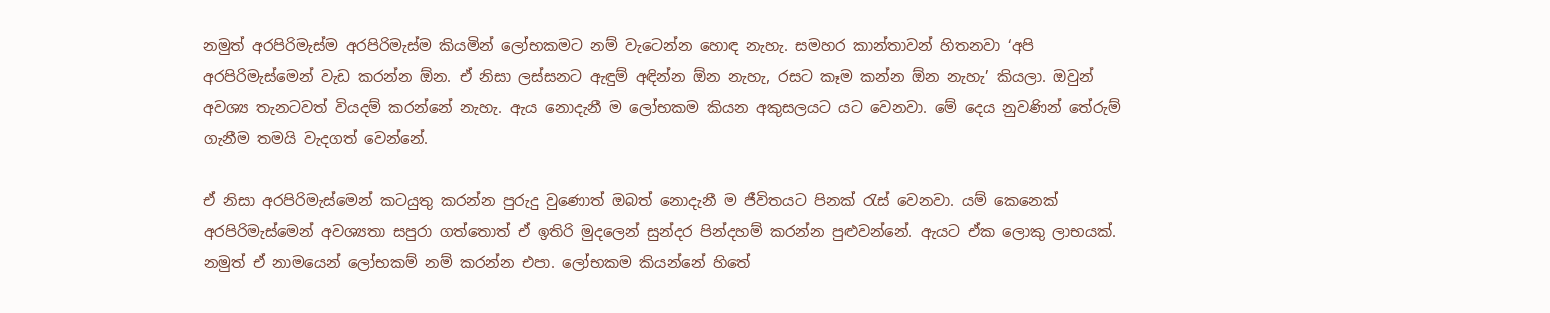නමුත් අරපිරිමැස්ම අරපිරිමැස්ම කියමින් ලෝභකමට නම් වැටෙන්න හොඳ නැහැ. සමහර කාන්තාවන් හිතනවා ‘අපි අරපිරිමැස්මෙන් වැඩ කරන්න ඕන. ඒ නිසා ලස්සනට ඇඳුම් අඳින්න ඕන නැහැ, රසට කෑම කන්න ඕන නැහැ’ කියලා. ඔවුන් අවශ්‍ය තැනටවත් වියදම් කරන්නේ නැහැ. ඇය නොදැනී ම ලෝභකම කියන අකුසලයට යට වෙනවා. මේ දෙය නුවණින් තේරුම් ගැනීම තමයි වැදගත් වෙන්නේ.

ඒ නිසා අරපිරිමැස්මෙන් කටයුතු කරන්න පුරුදු වුණොත් ඔබත් නොදැනී ම ජීවිතයට පිනක් රැස් වෙනවා. යම් කෙනෙක් අරපිරිමැස්මෙන් අවශ්‍යතා සපුරා ගත්තොත් ඒ ඉතිරි මුදලෙන් සුන්දර පින්දහම් කරන්න පුළුවන්නේ. ඇයට ඒක ලොකු ලාභයක්. නමුත් ඒ නාමයෙන් ලෝභකම් නම් කරන්න එපා. ලෝභකම කියන්නේ හිතේ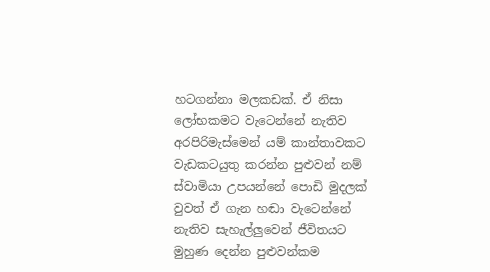හටගන්නා මලකඩක්. ඒ නිසා ලෝභකමට වැටෙන්නේ නැතිව අරපිරිමැස්මෙන් යම් කාන්තාවකට වැඩකටයුතු කරන්න පුළුවන් නම් ස්වාමියා උපයන්නේ පොඩි මුදලක් වුවත් ඒ ගැන හඬා වැටෙන්නේ නැතිව සැහැල්ලුවෙන් ජීවිතයට මුහුණ දෙන්න පුළුවන්කම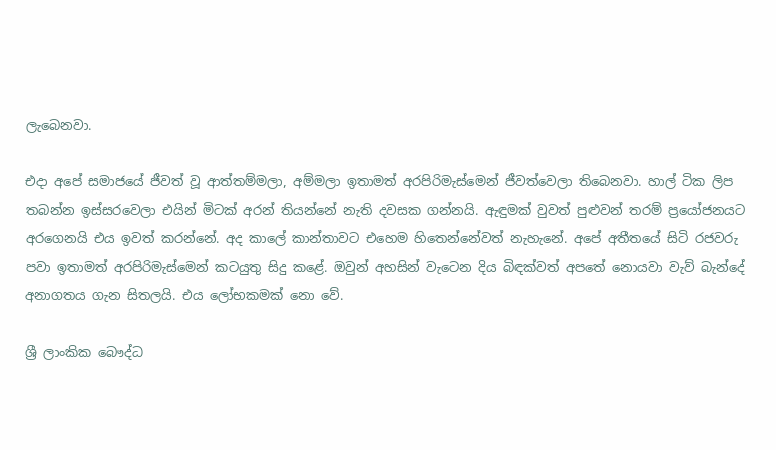ලැබෙනවා.

එදා අපේ සමාජයේ ජීවත් වූ ආත්තම්මලා, අම්මලා ඉතාමත් අරපිරිමැස්මෙන් ජීවත්වෙලා තිබෙනවා. හාල් ටික ලිප තබන්න ඉස්සරවෙලා එයින් මිටක් අරන් තියන්නේ නැති දවසක ගන්නයි. ඇඳුමක් වුවත් පුළුවන් තරම් ප්‍රයෝජනයට අරගෙනයි එය ඉවත් කරන්නේ. අද කාලේ කාන්තාවට එහෙම හිතෙන්නේවත් නැහැනේ. අපේ අතීතයේ සිටි රජවරු පවා ඉතාමත් අරපිරිමැස්මෙන් කටයුතු සිදු කළේ. ඔවුන් අහසින් වැටෙන දිය බිඳක්වත් අපතේ නොයවා වැව් බැන්දේ අනාගතය ගැන සිතලයි. එය ලෝභකමක් නො වේ.

ශ්‍රී ලාංකික බෞද්ධ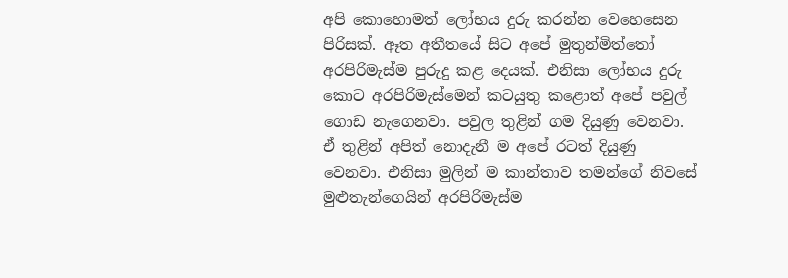අපි කොහොමත් ලෝභය දුරු කරන්න වෙහෙසෙන පිරිසක්. ඈත අතීතයේ සිට අපේ මුතුන්මිත්තෝ අරපිරිමැස්ම පුරුදු කළ දෙයක්. එනිසා ලෝභය දුරු කොට අරපිරිමැස්මෙන් කටයුතු කළොත් අපේ පවුල් ගොඩ නැගෙනවා. පවුල තුළින් ගම දියුණු වෙනවා. ඒ තුළින් අපිත් නොදැනී ම අපේ රටත් දියුණු වෙනවා. එනිසා මුලින් ම කාන්තාව තමන්ගේ නිවසේ මුළුතැන්ගෙයින් අරපිරිමැස්ම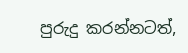පුරුදු කරන්නටත්,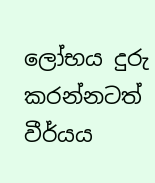ලෝභය දුරු කරන්නටත් වීර්යය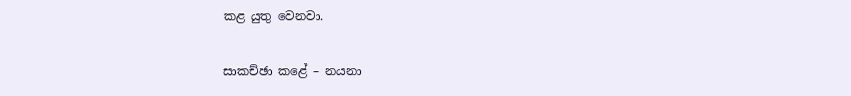කළ යුතු වෙනවා.

සාකච්ඡා කළේ – නයනා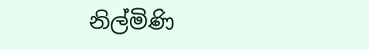නිල්මිණි